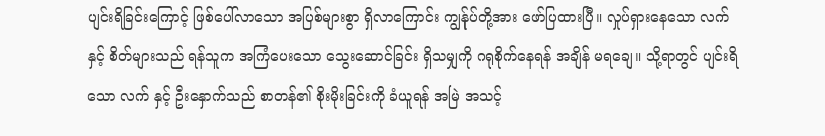ပျင်းရိခြင်းကြောင့် ဖြစ်ပေါ်လာသော အပြစ်များစွာ ရှိလာကြောင်း ကျွန်ုပ်တို့အား ဖော်ပြထားပြီ။ လှုပ်ရှားနေသော လက် နှင့် စိတ်များသည် ရန်သူက အကြံပေးသော သွေးဆောင်ခြင်း ရှိသမျှကို ဂရုစိုက်နေရန် အချိန် မရချေ။ သို့ရာတွင် ပျင်းရိသော လက် နှင့် ဦးနှောက်သည် စာတန်၏ စိုးမိုးခြင်းကို ခံယူရန် အမြဲ အသင့်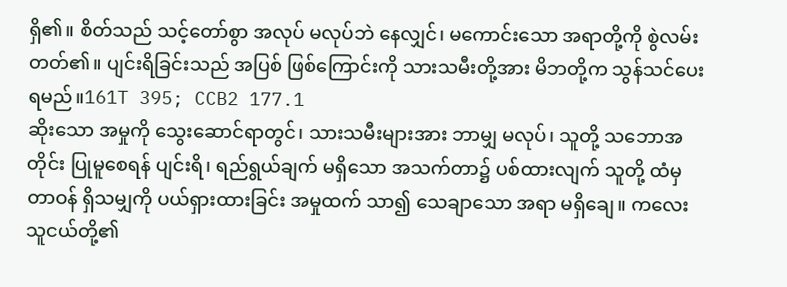ရှိ၏။ စိတ်သည် သင့်တော်စွာ အလုပ် မလုပ်ဘဲ နေလျှင်၊ မကောင်းသော အရာတို့ကို စွဲလမ်းတတ်၏။ ပျင်းရိခြင်းသည် အပြစ် ဖြစ်ကြောင်းကို သားသမီးတို့အား မိဘတို့က သွန်သင်ပေးရမည်။161T 395; CCB2 177.1
ဆိုးသော အမှုကို သွေးဆောင်ရာတွင်၊ သားသမီးများအား ဘာမျှ မလုပ်၊ သူတို့ သဘောအတိုင်း ပြုမူစေရန် ပျင်းရိ၊ ရည်ရွယ်ချက် မရှိသော အသက်တာ၌ ပစ်ထားလျက် သူတို့ ထံမှ တာဝန် ရှိသမျှကို ပယ်ရှားထားခြင်း အမှုထက် သာ၍ သေချာသော အရာ မရှိချေ။ ကလေးသူငယ်တို့၏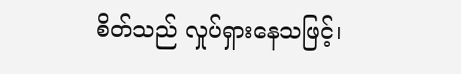စိတ်သည် လှုပ်ရှားနေသဖြင့်၊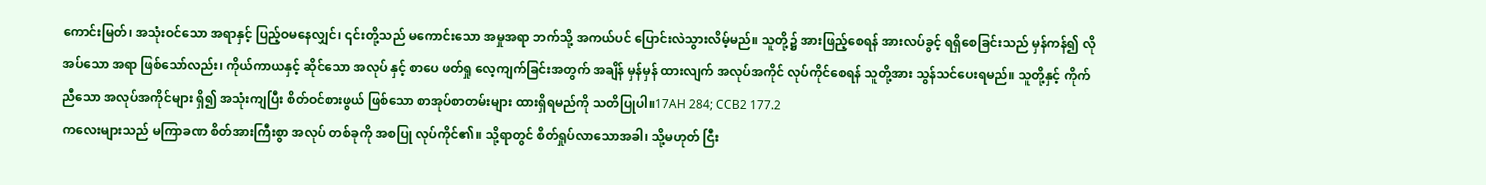ကောင်းမြတ်၊ အသုံးဝင်သော အရာနှင့် ပြည့်ဝမနေလျှင်၊ ၎င်းတို့သည် မကောင်းသော အမှုအရာ ဘက်သို့ အကယ်ပင် ပြောင်းလဲသွားလိမ့်မည်။ သူတို့၌ အားဖြည့်စေရန် အားလပ်ခွင့် ရရှိစေခြင်းသည် မှန်ကန်၍ လိုအပ်သော အရာ ဖြစ်သော်လည်း၊ ကိုယ်ကာယနှင့် ဆိုင်သော အလုပ် နှင့် စာပေ ဖတ်ရှု လေ့ကျက်ခြင်းအတွက် အချိန် မှန်မှန် ထားလျက် အလုပ်အကိုင် လုပ်ကိုင်စေရန် သူတို့အား သွန်သင်ပေးရမည်။ သူတို့နှင့် ကိုက်ညီသော အလုပ်အကိုင်များ ရှိ၍ အသုံးကျပြီး စိတ်ဝင်စားဖွယ် ဖြစ်သော စာအုပ်စာတမ်းများ ထားရှိရမည်ကို သတိပြုပါ။17AH 284; CCB2 177.2
ကလေးများသည် မကြာခဏ စိတ်အားကြီးစွာ အလုပ် တစ်ခုကို အစပြု လုပ်ကိုင်၏။ သို့ရာတွင် စိတ်ရှုပ်လာသောအခါ၊ သို့မဟုတ် ငြီး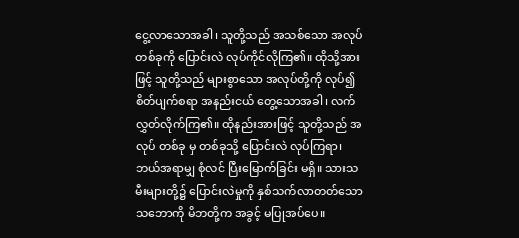ငွေ့လာသောအခါ၊ သူတို့သည် အသစ်သော အလုပ် တစ်ခုကို ပြောင်းလဲ လုပ်ကိုင်လိုကြ၏။ ထိုသို့အားဖြင့် သူတို့သည် များစွာသော အလုပ်တို့ကို လုပ်၍ စိတ်ပျက်စရာ အနည်းငယ် တွေ့သောအခါ၊ လက်လွှတ်လိုက်ကြ၏။ ထိုနည်းအားဖြင့် သူတို့သည် အလုပ် တစ်ခု မှ တစ်ခုသို့ ပြောင်းလဲ လုပ်ကြရာ၊ ဘယ်အရာမျှ စုံလင် ပြီးမြောက်ခြင်း မရှိ။ သားသမီးများတို့၌ ပြောင်းလဲမှုကို နှစ်သက်လာတတ်သော သဘောကို မိဘတို့က အခွင့် မပြုအပ်ပေ။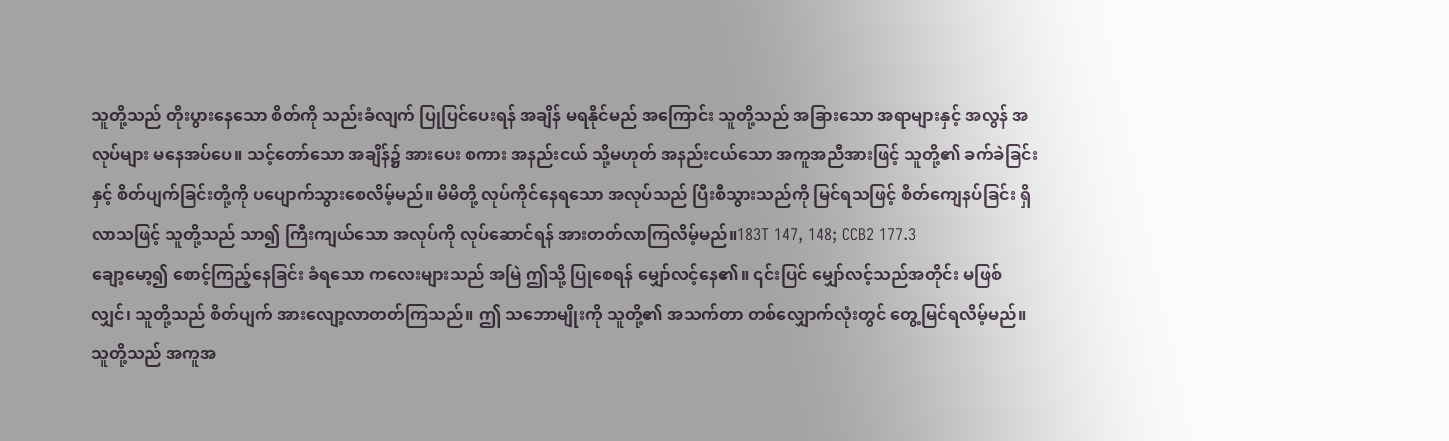သူတို့သည် တိုးပွားနေသော စိတ်ကို သည်းခံလျက် ပြုပြင်ပေးရန် အချိန် မရနိုင်မည် အကြောင်း သူတို့သည် အခြားသော အရာများနှင့် အလွန် အလုပ်များ မနေအပ်ပေ။ သင့်တော်သော အချိန်၌ အားပေး စကား အနည်းငယ် သို့မဟုတ် အနည်းငယ်သော အကူအညီအားဖြင့် သူတို့၏ ခက်ခဲခြင်း နှင့် စိတ်ပျက်ခြင်းတို့ကို ပပျောက်သွားစေလိမ့်မည်။ မိမိတို့ လုပ်ကိုင်နေရသော အလုပ်သည် ပြီးစီသွားသည်ကို မြင်ရသဖြင့် စိတ်ကျေနပ်ခြင်း ရှိလာသဖြင့် သူတို့သည် သာ၍ ကြီးကျယ်သော အလုပ်ကို လုပ်ဆောင်ရန် အားတတ်လာကြလိမ့်မည်။183T 147, 148; CCB2 177.3
ချော့မော့၍ စောင့်ကြည့်နေခြင်း ခံရသော ကလေးများသည် အမြဲ ဤသို့ ပြုစေရန် မျှော်လင့်နေ၏။ ၎င်းပြင် မျှော်လင့်သည်အတိုင်း မဖြစ်လျှင်၊ သူတို့သည် စိတ်ပျက် အားလျော့လာတတ်ကြသည်။ ဤ သဘောမျိုးကို သူတို့၏ အသက်တာ တစ်လျှောက်လုံးတွင် တွေ့မြင်ရလိမ့်မည်။ သူတို့သည် အကူအ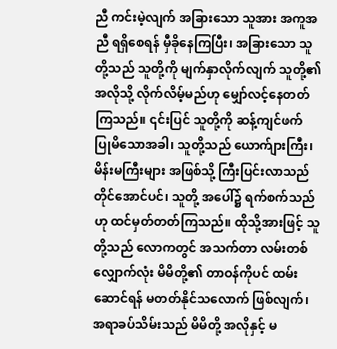ညီ ကင်းမဲ့လျက် အခြားသော သူအား အကူအညီ ရရှိစေရန် မှီခိုနေကြပြီး၊ အခြားသော သူတို့သည် သူတို့ကို မျက်နှာလိုက်လျက် သူတို့၏ အလိုသို့ လိုက်လိမ့်မည်ဟု မျှော်လင့်နေတတ်ကြသည်။ ၎င်းပြင် သူတို့ကို ဆန့်ကျင်ဖက် ပြုမိသောအခါ၊ သူတို့သည် ယောက်ျားကြီး၊ မိန်းမကြီးများ အဖြစ်သို့ ကြီးပြင်းလာသည် တိုင်အောင်ပင်၊ သူတို့ အပေါ်၌ ရက်စက်သည်ဟု ထင်မှတ်တတ်ကြသည်။ ထိုသို့အားဖြင့် သူတို့သည် လောကတွင် အသက်တာ လမ်းတစ်လျှောက်လုံး မိမိတို့၏ တာဝန်ကိုပင် ထမ်းဆောင်ရန် မတတ်နိုင်သလောက် ဖြစ်လျက်၊ အရာခပ်သိမ်းသည် မိမိတို့ အလိုနှင့် မ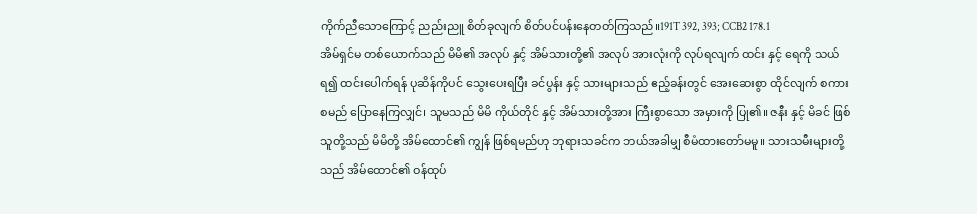ကိုက်ညီသောကြောင့် ညည်းညူ စိတ်ခုလျက် စိတ်ပင်ပန်းနေတတ်ကြသည်။191T 392, 393; CCB2 178.1
အိမ်ရှင်မ တစ်ယောက်သည် မိမိ၏ အလုပ် နှင့် အိမ်သားတို့၏ အလုပ် အားလုံးကို လုပ်ရလျက် ထင်း နှင့် ရေကို သယ်ရ၍ ထင်းပေါက်ရန် ပုဆိန်ကိုပင် သွေးပေးရပြီး ခင်ပွန်း နှင့် သားများသည် ဧည့်ခန်းတွင် အေးဆေးစွာ ထိုင်လျက် စကားစမည် ပြောနေကြလျှင်၊ သူမသည် မိမိ ကိုယ်တိုင် နှင့် အိမ်သားတို့အား ကြီးစွာသော အမှားကို ပြု၏။ ဇနီး နှင့် မိခင် ဖြစ်သူတို့သည် မိမိတို့ အိမ်ထောင်၏ ကျွန် ဖြစ်ရမည်ဟု ဘုရားသခင်က ဘယ်အခါမျှ စီမံထားတော်မမူ။ သားသမီးများတို့သည် အိမ်ထောင်၏ ဝန်ထုပ်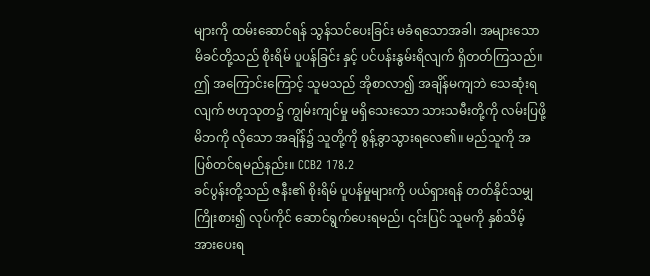များကို ထမ်းဆောင်ရန် သွန်သင်ပေးခြင်း မခံရသောအခါ၊ အများသော မိခင်တို့သည် စိုးရိမ် ပူပန်ခြင်း နှင့် ပင်ပန်းနွမ်းရိလျက် ရှိတတ်ကြသည်။ ဤ အကြောင်းကြောင့် သူမသည် အိုစာလာ၍ အချိန်မကျဘဲ သေဆုံးရလျက် ဗဟုသုတ၌ ကျွမ်းကျင်မှု မရှိသေးသော သားသမီးတို့ကို လမ်းပြဖို့ မိဘကို လိုသော အချိန်၌ သူတို့ကို စွန့်ခွာသွားရလေ၏။ မည်သူကို အပြစ်တင်ရမည်နည်း။ CCB2 178.2
ခင်ပွန်းတို့သည် ဇနီး၏ စိုးရိမ် ပူပန်မှုများကို ပယ်ရှားရန် တတ်နိုင်သမျှ ကြိုးစား၍ လုပ်ကိုင် ဆောင်ရွက်ပေးရမည်၊ ၎င်းပြင် သူမကို နှစ်သိမ့် အားပေးရ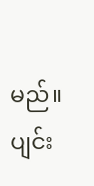မည်။ ပျင်း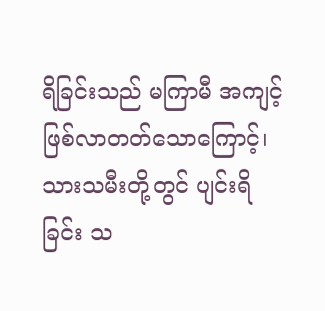ရိခြင်းသည် မကြာမီ အကျင့် ဖြစ်လာတတ်သောကြောင့်၊ သားသမီးတို့တွင် ပျင်းရိခြင်း သ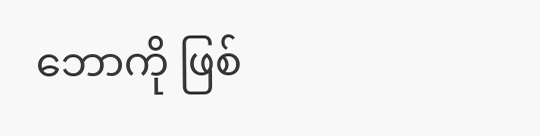ဘောကို ဖြစ်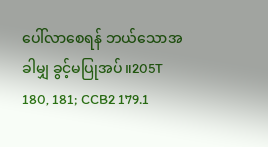ပေါ်လာစေရန် ဘယ်သောအခါမျှ ခွင့်မပြုအပ်။205T 180, 181; CCB2 179.1